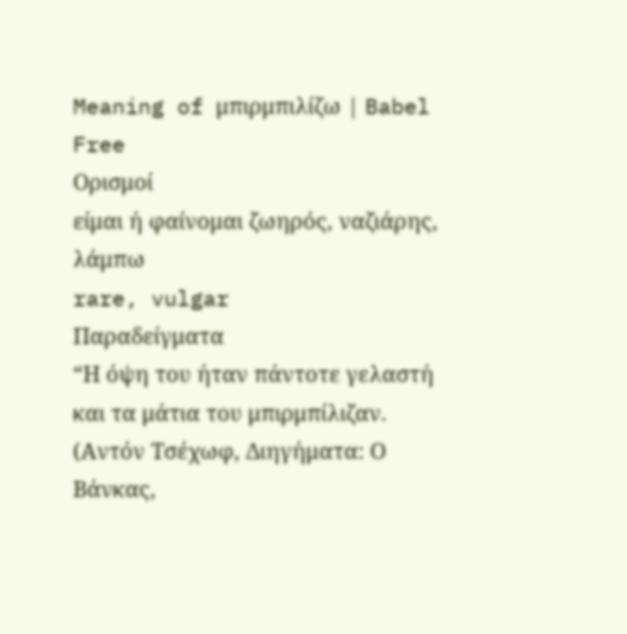Meaning of μπιρμπιλίζω | Babel Free
Ορισμοί
είμαι ή φαίνομαι ζωηρός, ναζιάρης, λάμπω
rare, vulgar
Παραδείγματα
“Η όψη του ήταν πάντοτε γελαστή και τα μάτια του μπιρμπίλιζαν. (Αντόν Τσέχωφ, Διηγήματα: Ο Βάνκας,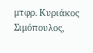μτφρ. Κυριάκος Σιμόπουλος,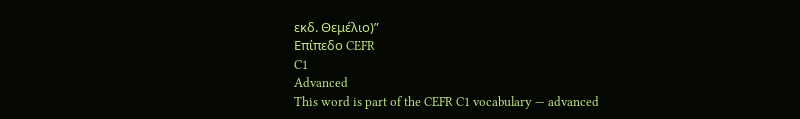εκδ. Θεμέλιο)”
Επίπεδο CEFR
C1
Advanced
This word is part of the CEFR C1 vocabulary — advanced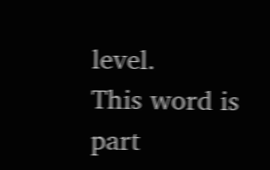level.
This word is part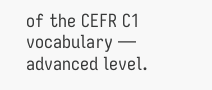of the CEFR C1 vocabulary — advanced level.